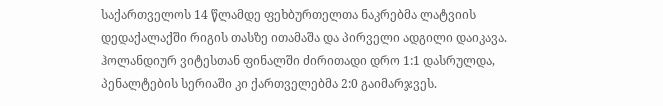საქართველოს 14 წლამდე ფეხბურთელთა ნაკრებმა ლატვიის დედაქალაქში რიგის თასზე ითამაშა და პირველი ადგილი დაიკავა. ჰოლანდიურ ვიტესთან ფინალში ძირითადი დრო 1:1 დასრულდა, პენალტების სერიაში კი ქართველებმა 2:0 გაიმარჯვეს.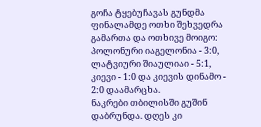გოჩა ტყებუჩავას გუნდმა ფინალამდე ოთხი შეხვედრა გამართა და ოთხივე მოიგო: პოლონური იაგელონია - 3:0, ლატვიური შიაულიაი - 5:1, კიევი - 1:0 და კიევის დინამო - 2:0 დაამარცხა.
ნაკრები თბილისში გუშინ დაბრუნდა. დღეს კი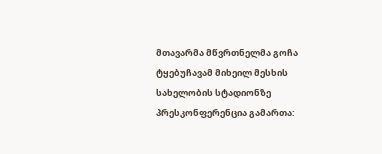მთავარმა მწვრთნელმა გოჩა ტყებუჩავამ მიხეილ მესხის სახელობის სტადიონზე პრესკონფერენცია გამართა: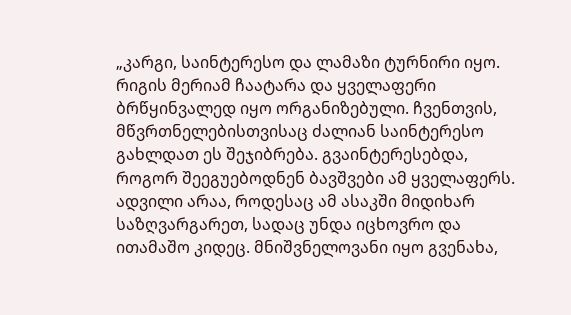„კარგი, საინტერესო და ლამაზი ტურნირი იყო. რიგის მერიამ ჩაატარა და ყველაფერი ბრწყინვალედ იყო ორგანიზებული. ჩვენთვის, მწვრთნელებისთვისაც ძალიან საინტერესო გახლდათ ეს შეჯიბრება. გვაინტერესებდა, როგორ შეეგუებოდნენ ბავშვები ამ ყველაფერს. ადვილი არაა, როდესაც ამ ასაკში მიდიხარ საზღვარგარეთ, სადაც უნდა იცხოვრო და ითამაშო კიდეც. მნიშვნელოვანი იყო გვენახა,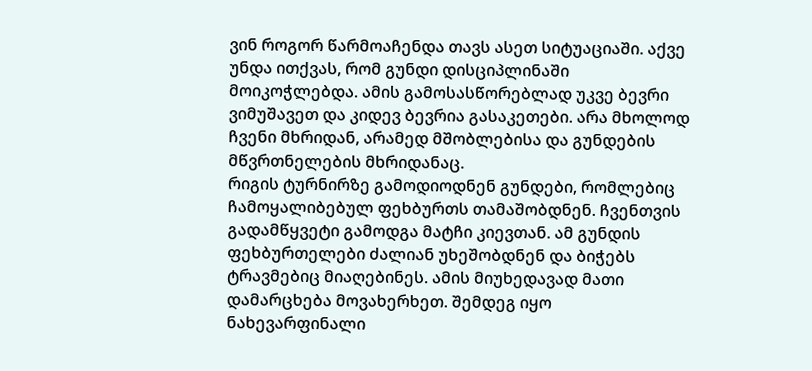ვინ როგორ წარმოაჩენდა თავს ასეთ სიტუაციაში. აქვე უნდა ითქვას, რომ გუნდი დისციპლინაში მოიკოჭლებდა. ამის გამოსასწორებლად უკვე ბევრი ვიმუშავეთ და კიდევ ბევრია გასაკეთები. არა მხოლოდ ჩვენი მხრიდან, არამედ მშობლებისა და გუნდების მწვრთნელების მხრიდანაც.
რიგის ტურნირზე გამოდიოდნენ გუნდები, რომლებიც ჩამოყალიბებულ ფეხბურთს თამაშობდნენ. ჩვენთვის გადამწყვეტი გამოდგა მატჩი კიევთან. ამ გუნდის ფეხბურთელები ძალიან უხეშობდნენ და ბიჭებს ტრავმებიც მიაღებინეს. ამის მიუხედავად მათი დამარცხება მოვახერხეთ. შემდეგ იყო ნახევარფინალი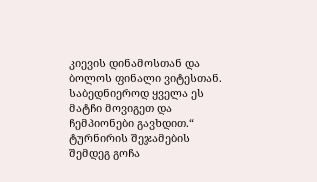კიევის დინამოსთან და ბოლოს ფინალი ვიტესთან. საბედნიეროდ ყველა ეს მატჩი მოვიგეთ და ჩემპიონები გავხდით.“
ტურნირის შეჯამების შემდეგ გოჩა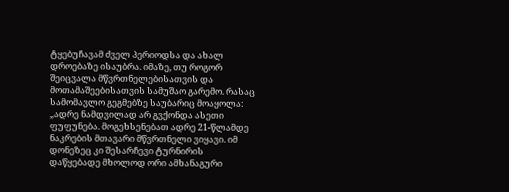ტყებუჩავამ ძველ პერიოდსა და ახალ დროებაზე ისაუბრა. იმაზე, თუ როგორ შეიცვალა მწვრთნელებისათვის და მოთამაშეებისათვის სამუშაო გარემო. რასაც სამომავლო გეგმებზე საუბარიც მოაყოლა: „ადრე ნამდვილად არ გვქონდა ასეთი ფუფუნება. მოგეხსენებათ ადრე 21-წლამდე ნაკრების მთავარი მწვრთნელი ვიყავი. იმ დონეზეც კი შესარჩევი ტურნირის დაწყებადე მხოლოდ ორი ამხანაგური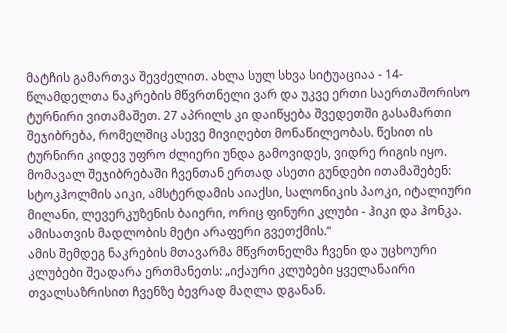მატჩის გამართვა შევძელით. ახლა სულ სხვა სიტუაციაა - 14-წლამდელთა ნაკრების მწვრთნელი ვარ და უკვე ერთი საერთაშორისო ტურნირი ვითამაშეთ. 27 აპრილს კი დაიწყება შვედეთში გასამართი შეჯიბრება, რომელშიც ასევე მივიღებთ მონაწილეობას. წესით ის ტურნირი კიდევ უფრო ძლიერი უნდა გამოვიდეს, ვიდრე რიგის იყო. მომავალ შეჯიბრებაში ჩვენთან ერთად ასეთი გუნდები ითამაშებენ: სტოკჰოლმის აიკი, ამსტერდამის აიაქსი, სალონიკის პაოკი, იტალიური მილანი, ლევერკუზენის ბაიერი, ორიც ფინური კლუბი - ჰიკი და ჰონკა. ამისათვის მადლობის მეტი არაფერი გვეთქმის.“
ამის შემდეგ ნაკრების მთავარმა მწვრთნელმა ჩვენი და უცხოური კლუბები შეადარა ერთმანეთს: „იქაური კლუბები ყველანაირი თვალსაზრისით ჩვენზე ბევრად მაღლა დგანან.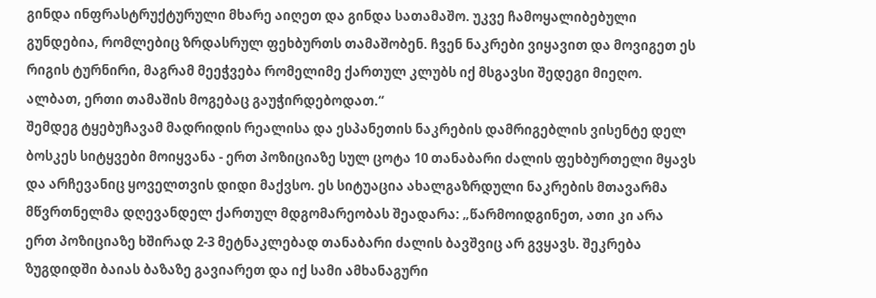გინდა ინფრასტრუქტურული მხარე აიღეთ და გინდა სათამაშო. უკვე ჩამოყალიბებული გუნდებია, რომლებიც ზრდასრულ ფეხბურთს თამაშობენ. ჩვენ ნაკრები ვიყავით და მოვიგეთ ეს რიგის ტურნირი, მაგრამ მეეჭვება რომელიმე ქართულ კლუბს იქ მსგავსი შედეგი მიეღო. ალბათ, ერთი თამაშის მოგებაც გაუჭირდებოდათ.“
შემდეგ ტყებუჩავამ მადრიდის რეალისა და ესპანეთის ნაკრების დამრიგებლის ვისენტე დელ ბოსკეს სიტყვები მოიყვანა - ერთ პოზიციაზე სულ ცოტა 10 თანაბარი ძალის ფეხბურთელი მყავს და არჩევანიც ყოველთვის დიდი მაქვსო. ეს სიტუაცია ახალგაზრდული ნაკრების მთავარმა მწვრთნელმა დღევანდელ ქართულ მდგომარეობას შეადარა: „წარმოიდგინეთ, ათი კი არა ერთ პოზიციაზე ხშირად 2-3 მეტნაკლებად თანაბარი ძალის ბავშვიც არ გვყავს. შეკრება ზუგდიდში ბაიას ბაზაზე გავიარეთ და იქ სამი ამხანაგური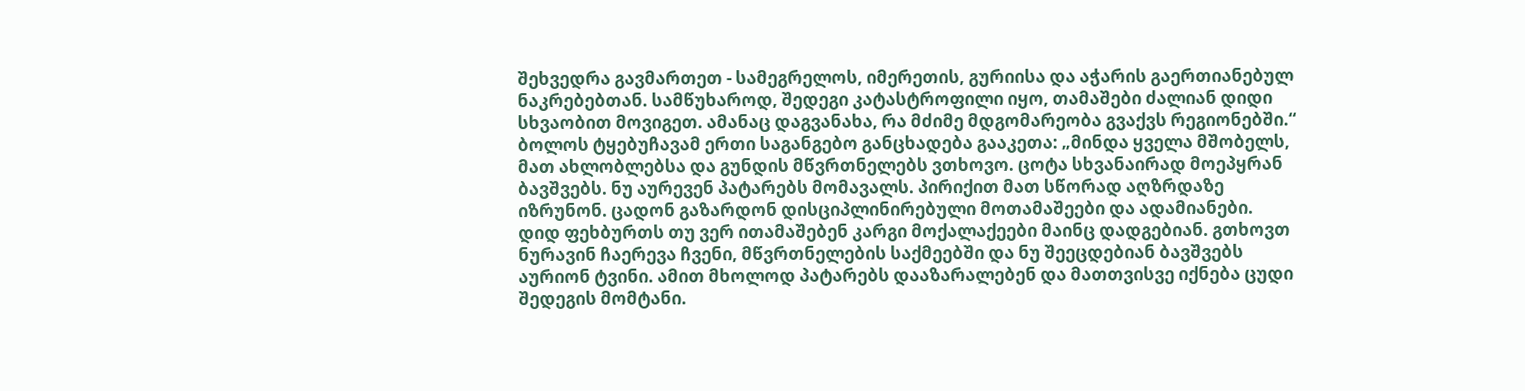შეხვედრა გავმართეთ - სამეგრელოს, იმერეთის, გურიისა და აჭარის გაერთიანებულ ნაკრებებთან. სამწუხაროდ, შედეგი კატასტროფილი იყო, თამაშები ძალიან დიდი სხვაობით მოვიგეთ. ამანაც დაგვანახა, რა მძიმე მდგომარეობა გვაქვს რეგიონებში.“
ბოლოს ტყებუჩავამ ერთი საგანგებო განცხადება გააკეთა: „მინდა ყველა მშობელს, მათ ახლობლებსა და გუნდის მწვრთნელებს ვთხოვო. ცოტა სხვანაირად მოეპყრან ბავშვებს. ნუ აურევენ პატარებს მომავალს. პირიქით მათ სწორად აღზრდაზე იზრუნონ. ცადონ გაზარდონ დისციპლინირებული მოთამაშეები და ადამიანები. დიდ ფეხბურთს თუ ვერ ითამაშებენ კარგი მოქალაქეები მაინც დადგებიან. გთხოვთ ნურავინ ჩაერევა ჩვენი, მწვრთნელების საქმეებში და ნუ შეეცდებიან ბავშვებს აურიონ ტვინი. ამით მხოლოდ პატარებს დააზარალებენ და მათთვისვე იქნება ცუდი შედეგის მომტანი.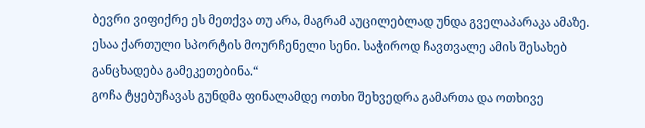ბევრი ვიფიქრე ეს მეთქვა თუ არა, მაგრამ აუცილებლად უნდა გველაპარაკა ამაზე. ესაა ქართული სპორტის მოურჩენელი სენი. საჭიროდ ჩავთვალე ამის შესახებ განცხადება გამეკეთებინა.“
გოჩა ტყებუჩავას გუნდმა ფინალამდე ოთხი შეხვედრა გამართა და ოთხივე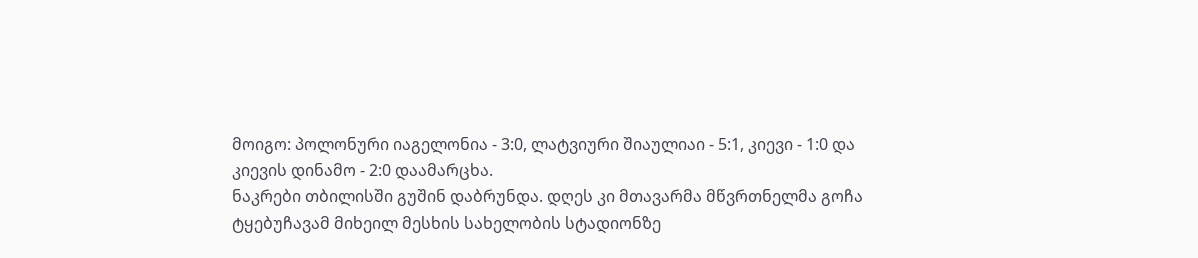მოიგო: პოლონური იაგელონია - 3:0, ლატვიური შიაულიაი - 5:1, კიევი - 1:0 და კიევის დინამო - 2:0 დაამარცხა.
ნაკრები თბილისში გუშინ დაბრუნდა. დღეს კი მთავარმა მწვრთნელმა გოჩა ტყებუჩავამ მიხეილ მესხის სახელობის სტადიონზე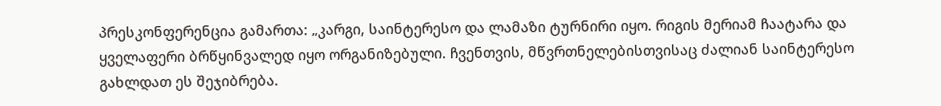პრესკონფერენცია გამართა: „კარგი, საინტერესო და ლამაზი ტურნირი იყო. რიგის მერიამ ჩაატარა და ყველაფერი ბრწყინვალედ იყო ორგანიზებული. ჩვენთვის, მწვრთნელებისთვისაც ძალიან საინტერესო გახლდათ ეს შეჯიბრება.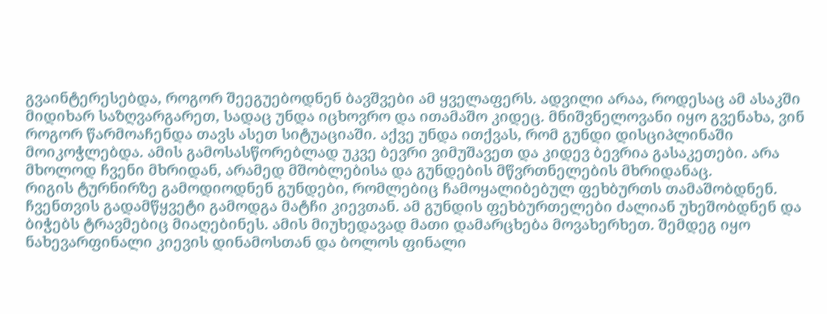გვაინტერესებდა, როგორ შეეგუებოდნენ ბავშვები ამ ყველაფერს. ადვილი არაა, როდესაც ამ ასაკში მიდიხარ საზღვარგარეთ, სადაც უნდა იცხოვრო და ითამაშო კიდეც. მნიშვნელოვანი იყო გვენახა, ვინ როგორ წარმოაჩენდა თავს ასეთ სიტუაციაში. აქვე უნდა ითქვას, რომ გუნდი დისციპლინაში მოიკოჭლებდა. ამის გამოსასწორებლად უკვე ბევრი ვიმუშავეთ და კიდევ ბევრია გასაკეთები. არა მხოლოდ ჩვენი მხრიდან, არამედ მშობლებისა და გუნდების მწვრთნელების მხრიდანაც.
რიგის ტურნირზე გამოდიოდნენ გუნდები, რომლებიც ჩამოყალიბებულ ფეხბურთს თამაშობდნენ. ჩვენთვის გადამწყვეტი გამოდგა მატჩი კიევთან. ამ გუნდის ფეხბურთელები ძალიან უხეშობდნენ და ბიჭებს ტრავმებიც მიაღებინეს. ამის მიუხედავად მათი დამარცხება მოვახერხეთ. შემდეგ იყო ნახევარფინალი კიევის დინამოსთან და ბოლოს ფინალი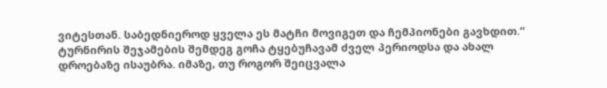ვიტესთან. საბედნიეროდ ყველა ეს მატჩი მოვიგეთ და ჩემპიონები გავხდით.“
ტურნირის შეჯამების შემდეგ გოჩა ტყებუჩავამ ძველ პერიოდსა და ახალ დროებაზე ისაუბრა. იმაზე, თუ როგორ შეიცვალა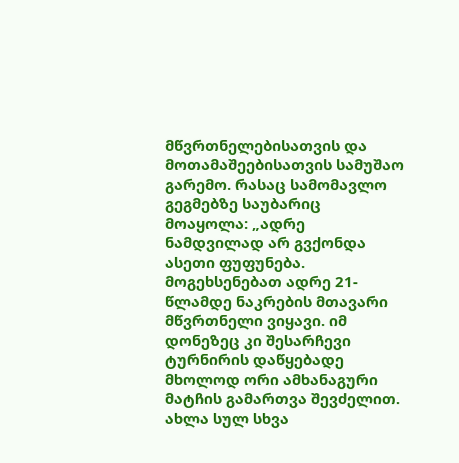მწვრთნელებისათვის და მოთამაშეებისათვის სამუშაო გარემო. რასაც სამომავლო გეგმებზე საუბარიც მოაყოლა: „ადრე ნამდვილად არ გვქონდა ასეთი ფუფუნება. მოგეხსენებათ ადრე 21-წლამდე ნაკრების მთავარი მწვრთნელი ვიყავი. იმ დონეზეც კი შესარჩევი ტურნირის დაწყებადე მხოლოდ ორი ამხანაგური მატჩის გამართვა შევძელით. ახლა სულ სხვა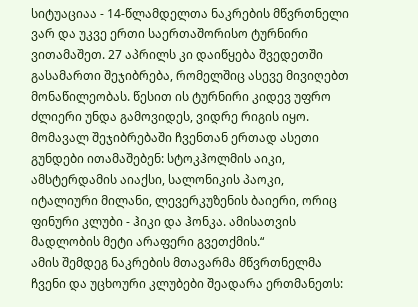სიტუაციაა - 14-წლამდელთა ნაკრების მწვრთნელი ვარ და უკვე ერთი საერთაშორისო ტურნირი ვითამაშეთ. 27 აპრილს კი დაიწყება შვედეთში გასამართი შეჯიბრება, რომელშიც ასევე მივიღებთ მონაწილეობას. წესით ის ტურნირი კიდევ უფრო ძლიერი უნდა გამოვიდეს, ვიდრე რიგის იყო. მომავალ შეჯიბრებაში ჩვენთან ერთად ასეთი გუნდები ითამაშებენ: სტოკჰოლმის აიკი, ამსტერდამის აიაქსი, სალონიკის პაოკი, იტალიური მილანი, ლევერკუზენის ბაიერი, ორიც ფინური კლუბი - ჰიკი და ჰონკა. ამისათვის მადლობის მეტი არაფერი გვეთქმის.“
ამის შემდეგ ნაკრების მთავარმა მწვრთნელმა ჩვენი და უცხოური კლუბები შეადარა ერთმანეთს: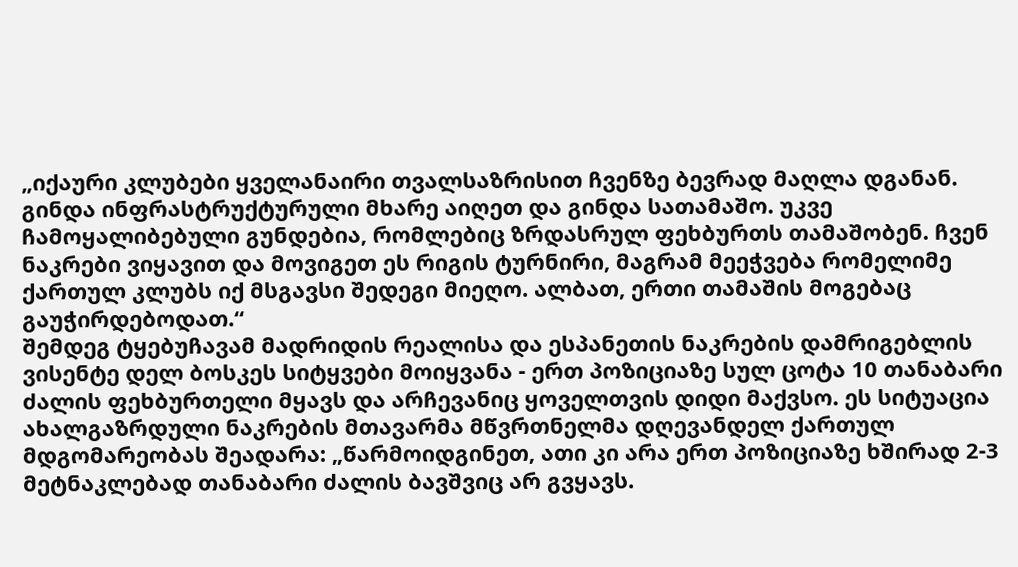„იქაური კლუბები ყველანაირი თვალსაზრისით ჩვენზე ბევრად მაღლა დგანან. გინდა ინფრასტრუქტურული მხარე აიღეთ და გინდა სათამაშო. უკვე ჩამოყალიბებული გუნდებია, რომლებიც ზრდასრულ ფეხბურთს თამაშობენ. ჩვენ ნაკრები ვიყავით და მოვიგეთ ეს რიგის ტურნირი, მაგრამ მეეჭვება რომელიმე ქართულ კლუბს იქ მსგავსი შედეგი მიეღო. ალბათ, ერთი თამაშის მოგებაც გაუჭირდებოდათ.“
შემდეგ ტყებუჩავამ მადრიდის რეალისა და ესპანეთის ნაკრების დამრიგებლის ვისენტე დელ ბოსკეს სიტყვები მოიყვანა - ერთ პოზიციაზე სულ ცოტა 10 თანაბარი ძალის ფეხბურთელი მყავს და არჩევანიც ყოველთვის დიდი მაქვსო. ეს სიტუაცია ახალგაზრდული ნაკრების მთავარმა მწვრთნელმა დღევანდელ ქართულ მდგომარეობას შეადარა: „წარმოიდგინეთ, ათი კი არა ერთ პოზიციაზე ხშირად 2-3 მეტნაკლებად თანაბარი ძალის ბავშვიც არ გვყავს.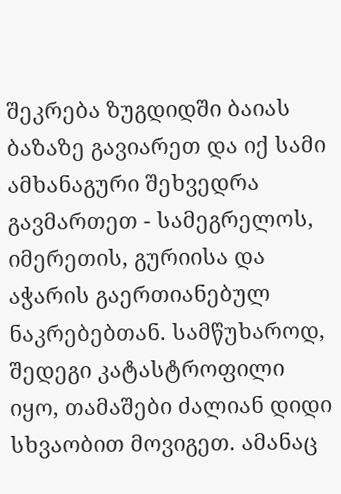შეკრება ზუგდიდში ბაიას ბაზაზე გავიარეთ და იქ სამი ამხანაგური შეხვედრა გავმართეთ - სამეგრელოს, იმერეთის, გურიისა და აჭარის გაერთიანებულ ნაკრებებთან. სამწუხაროდ, შედეგი კატასტროფილი იყო, თამაშები ძალიან დიდი სხვაობით მოვიგეთ. ამანაც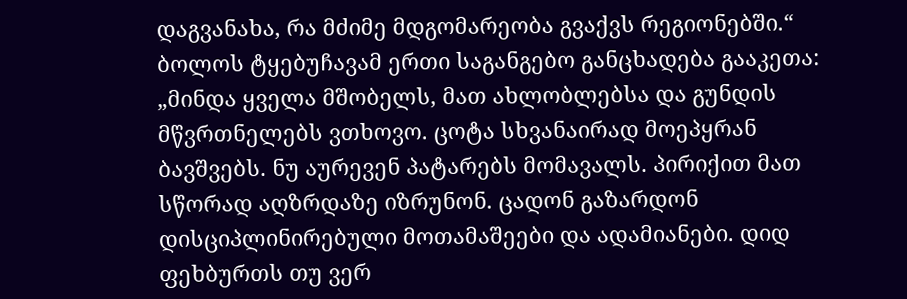დაგვანახა, რა მძიმე მდგომარეობა გვაქვს რეგიონებში.“
ბოლოს ტყებუჩავამ ერთი საგანგებო განცხადება გააკეთა: „მინდა ყველა მშობელს, მათ ახლობლებსა და გუნდის მწვრთნელებს ვთხოვო. ცოტა სხვანაირად მოეპყრან ბავშვებს. ნუ აურევენ პატარებს მომავალს. პირიქით მათ სწორად აღზრდაზე იზრუნონ. ცადონ გაზარდონ დისციპლინირებული მოთამაშეები და ადამიანები. დიდ ფეხბურთს თუ ვერ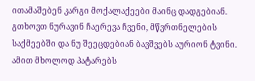ითამაშებენ კარგი მოქალაქეები მაინც დადგებიან. გთხოვთ ნურავინ ჩაერევა ჩვენი, მწვრთნელების საქმეებში და ნუ შეეცდებიან ბავშვებს აურიონ ტვინი. ამით მხოლოდ პატარებს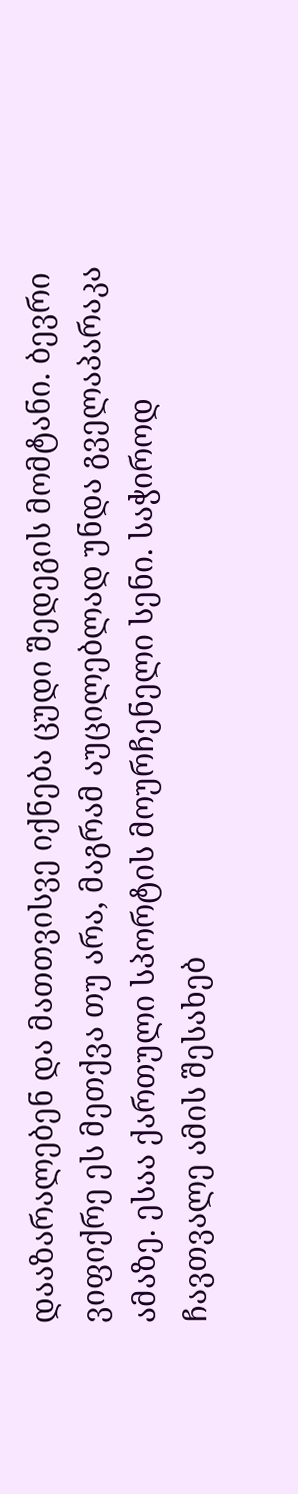დააზარალებენ და მათთვისვე იქნება ცუდი შედეგის მომტანი. ბევრი ვიფიქრე ეს მეთქვა თუ არა, მაგრამ აუცილებლად უნდა გველაპარაკა ამაზე. ესაა ქართული სპორტის მოურჩენელი სენი. საჭიროდ ჩავთვალე ამის შესახებ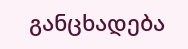განცხადება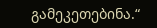გამეკეთებინა.“